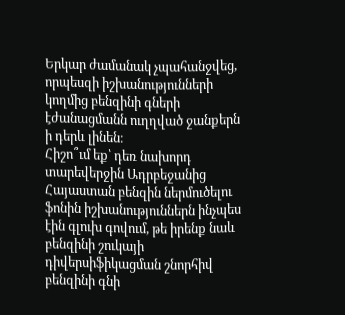Երկար ժամանակ չպահանջվեց, որպեսզի իշխանությունների կողմից բենզինի գների էժանացմանն ուղղված ջանքերն ի դերև լինեն։
Հիշո՞ւմ եք՝ դեռ նախորդ տարեվերջին Ադրբեջանից Հայաստան բենզին ներմուծելու ֆոնին իշխանություններն ինչպես էին գլուխ գովում, թե իրենք նաև բենզինի շուկայի դիվերսիֆիկացման շնորհիվ բենզինի գնի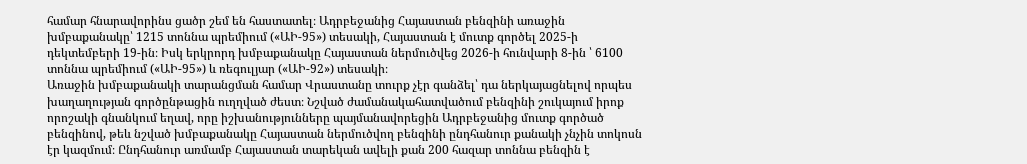համար հնարավորինս ցածր շեմ են հաստատել։ Ադրբեջանից Հայաստան բենզինի առաջին խմբաքանակը՝ 1215 տոննա պրեմիում («ԱԻ-95») տեսակի, Հայաստան է մուտք գործել 2025-ի դեկտեմբերի 19-ին։ Իսկ երկրորդ խմբաքանակը Հայաստան ներմուծվեց 2026-ի հունվարի 8-ին ՝ 6100 տոննա պրեմիում («ԱԻ-95») և ռեգուլյար («ԱԻ-92») տեսակի։
Առաջին խմբաքանակի տարանցման համար Վրաստանը տուրք չէր գանձել՝ դա ներկայացնելով որպես խաղաղության գործընթացին ուղղված ժեստ։ Նշված ժամանակահատվածում բենզինի շուկայում իրոք որոշակի գնանկում եղավ, որը իշխանությունները պայմանավորեցին Ադրբեջանից մուտք գործած բենզինով, թեև նշված խմբաքանակը Հայաստան ներմուծվող բենզինի ընդհանուր քանակի չնչին տոկոսն էր կազմում։ Ընդհանուր առմամբ Հայաստան տարեկան ավելի քան 200 հազար տոննա բենզին է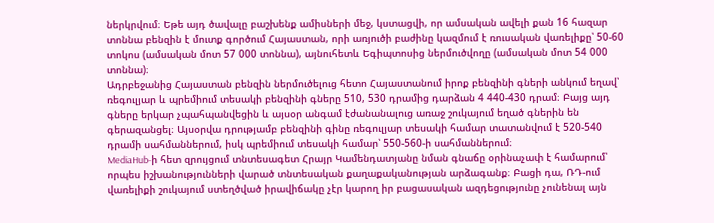ներկրվում։ Եթե այդ ծավալը բաշխենք ամիսների մեջ, կստացվի, որ ամսական ավելի քան 16 հազար տոննա բենզին է մուտք գործում Հայաստան, որի առյուծի բաժինը կազմում է ռուսական վառելիքը՝ 50-60 տոկոս (ամսական մոտ 57 000 տոննա), այնուհետև Եգիպտոսից ներմուծվողը (ամսական մոտ 54 000 տոննա)։
Ադրբեջանից Հայաստան բենզին ներմուծելուց հետո Հայաստանում իրոք բենզինի գների անկում եղավ՝ ռեգուլյար և պրեմիում տեսակի բենզինի գները 510, 530 դրամից դարձան 4 440-430 դրամ։ Բայց այդ գները երկար չպահպանվեցին և այսօր անգամ էժանանալուց առաջ շուկայում եղած գներին են գերազանցել։ Այսօրվա դրությամբ բենզինի գինը ռեգուլյար տեսակի համար տատանվում է 520-540 դրամի սահմաններում, իսկ պրեմիում տեսակի համար՝ 550-560-ի սահմաններում։
MediaHub-ի հետ զրույցում տնտեսագետ Հրայր Կամենդատյանը նման գնաճը օրինաչափ է համարում՝ որպես իշխանությունների վարած տնտեսական քաղաքականության արձագանք։ Բացի դա, ՌԴ-ում վառելիքի շուկայում ստեղծված իրավիճակը չէր կարող իր բացասական ազդեցությունը չունենալ այն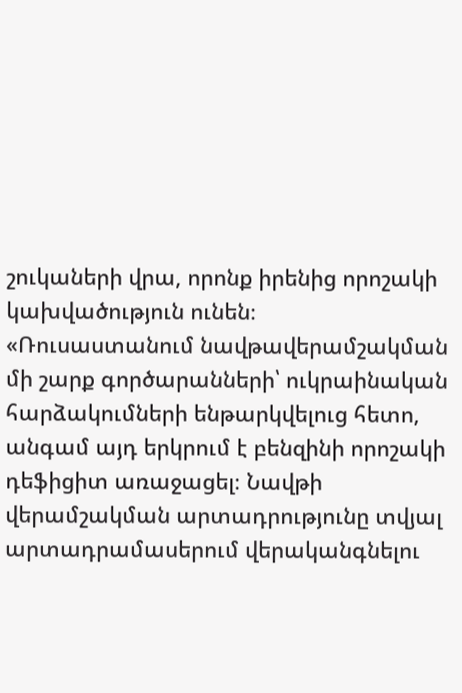շուկաների վրա, որոնք իրենից որոշակի կախվածություն ունեն։
«Ռուսաստանում նավթավերամշակման մի շարք գործարանների՝ ուկրաինական հարձակումների ենթարկվելուց հետո, անգամ այդ երկրում է բենզինի որոշակի դեֆիցիտ առաջացել։ Նավթի վերամշակման արտադրությունը տվյալ արտադրամասերում վերականգնելու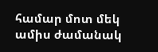համար մոտ մեկ ամիս ժամանակ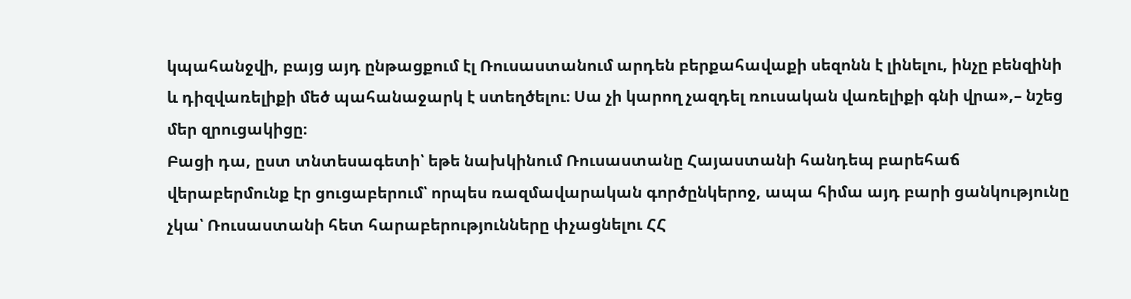կպահանջվի, բայց այդ ընթացքում էլ Ռուսաստանում արդեն բերքահավաքի սեզոնն է լինելու, ինչը բենզինի և դիզվառելիքի մեծ պահանաջարկ է ստեղծելու։ Սա չի կարող չազդել ռուսական վառելիքի գնի վրա»,– նշեց մեր զրուցակիցը։
Բացի դա, ըստ տնտեսագետի՝ եթե նախկինում Ռուսաստանը Հայաստանի հանդեպ բարեհաճ վերաբերմունք էր ցուցաբերում՝ որպես ռազմավարական գործընկերոջ, ապա հիմա այդ բարի ցանկությունը չկա՝ Ռուսաստանի հետ հարաբերությունները փչացնելու ՀՀ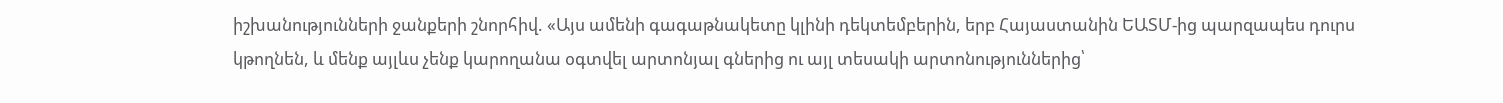իշխանությունների ջանքերի շնորհիվ. «Այս ամենի գագաթնակետը կլինի դեկտեմբերին, երբ Հայաստանին ԵԱՏՄ-ից պարզապես դուրս կթողնեն, և մենք այլևս չենք կարողանա օգտվել արտոնյալ գներից ու այլ տեսակի արտոնություններից՝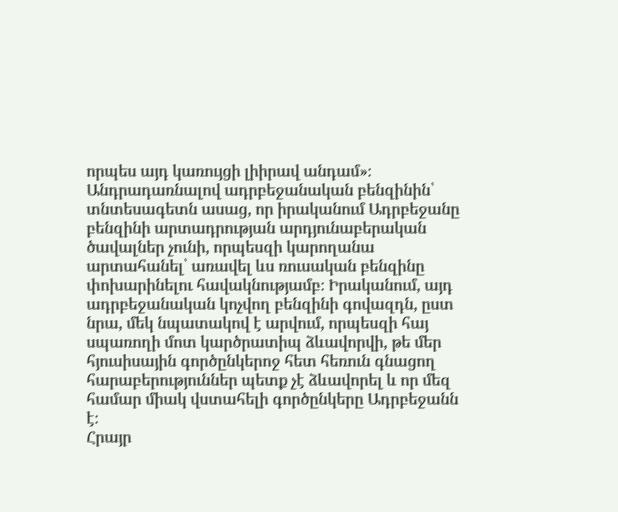որպես այդ կառույցի լիիրավ անդամ»։
Անդրադառնալով ադրբեջանական բենզինին՝ տնտեսագետն ասաց, որ իրականում Ադրբեջանը բենզինի արտադրության արդյունաբերական ծավալներ չունի, որպեսզի կարողանա արտահանել՝ առավել ևս ռուսական բենզինը փոխարինելու հավակնությամբ։ Իրականում, այդ ադրբեջանական կոչվող բենզինի գովազդն, ըստ նրա, մեկ նպատակով է արվում, որպեսզի հայ սպառողի մոտ կարծրատիպ ձևավորվի, թե մեր հյուսիսային գործընկերոջ հետ հեռուն գնացող հարաբերություններ պետք չէ ձևավորել և որ մեզ համար միակ վստահելի գործընկերը Ադրբեջանն է։
Հրայր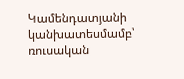Կամենդատյանի կանխատեսմամբ՝ ռուսական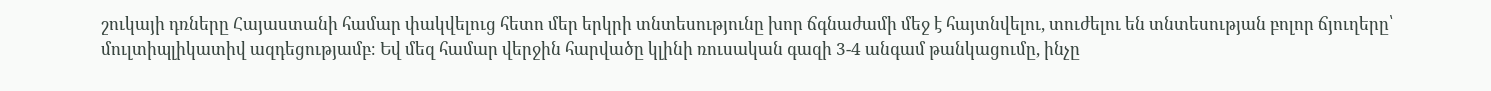շուկայի դռները Հայաստանի համար փակվելուց հետո մեր երկրի տնտեսությունը խոր ճգնաժամի մեջ է հայտնվելու, տուժելու են տնտեսության բոլոր ճյուղերը՝ մուլտիպլիկատիվ ազդեցությամբ։ Եվ մեզ համար վերջին հարվածը կլինի ռուսական գազի 3-4 անգամ թանկացումը, ինչը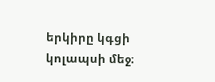երկիրը կգցի կոլապսի մեջ։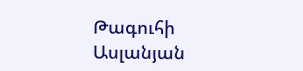Թագուհի Ասլանյան